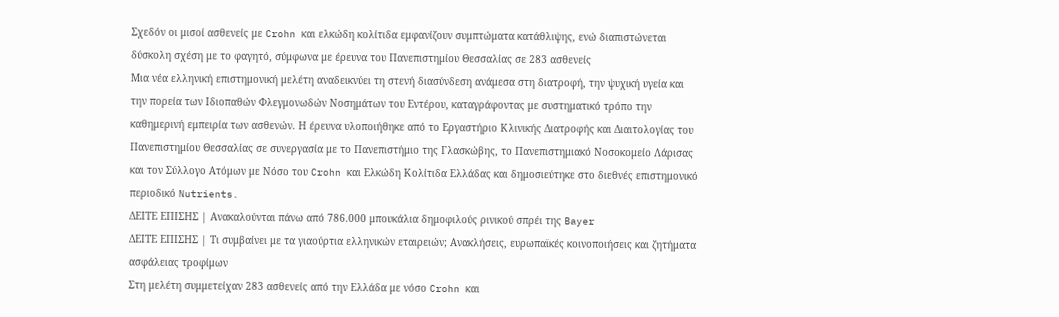Σχεδόν οι μισοί ασθενείς με Crohn και ελκώδη κολίτιδα εμφανίζουν συμπτώματα κατάθλιψης, ενώ διαπιστώνεται δύσκολη σχέση με το φαγητό, σύμφωνα με έρευνα του Πανεπιστημίου Θεσσαλίας σε 283 ασθενείς
Μια νέα ελληνική επιστημονική μελέτη αναδεικνύει τη στενή διασύνδεση ανάμεσα στη διατροφή, την ψυχική υγεία και την πορεία των Ιδιοπαθών Φλεγμονωδών Νοσημάτων του Εντέρου, καταγράφοντας με συστηματικό τρόπο την καθημερινή εμπειρία των ασθενών. Η έρευνα υλοποιήθηκε από το Εργαστήριο Κλινικής Διατροφής και Διαιτολογίας του Πανεπιστημίου Θεσσαλίας σε συνεργασία με το Πανεπιστήμιο της Γλασκώβης, το Πανεπιστημιακό Νοσοκομείο Λάρισας και τον Σύλλογο Ατόμων με Νόσο του Crohn και Ελκώδη Κολίτιδα Ελλάδας και δημοσιεύτηκε στο διεθνές επιστημονικό περιοδικό Nutrients.
ΔΕΙΤΕ ΕΠΙΣΗΣ | Ανακαλούνται πάνω από 786.000 μπουκάλια δημοφιλούς ρινικού σπρέι της Bayer
ΔΕΙΤΕ ΕΠΙΣΗΣ | Τι συμβαίνει με τα γιαούρτια ελληνικών εταιρειών; Ανακλήσεις, ευρωπαϊκές κοινοποιήσεις και ζητήματα ασφάλειας τροφίμων
Στη μελέτη συμμετείχαν 283 ασθενείς από την Ελλάδα με νόσο Crohn και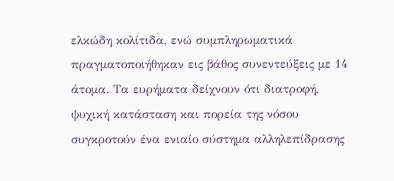ελκώδη κολίτιδα, ενώ συμπληρωματικά πραγματοποιήθηκαν εις βάθος συνεντεύξεις με 14 άτομα. Τα ευρήματα δείχνουν ότι διατροφή, ψυχική κατάσταση και πορεία της νόσου συγκροτούν ένα ενιαίο σύστημα αλληλεπίδρασης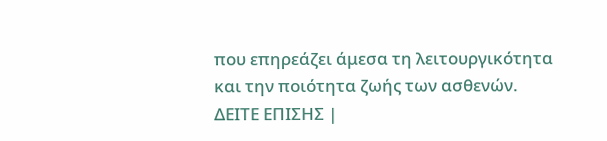που επηρεάζει άμεσα τη λειτουργικότητα και την ποιότητα ζωής των ασθενών.
ΔΕΙΤΕ ΕΠΙΣΗΣ |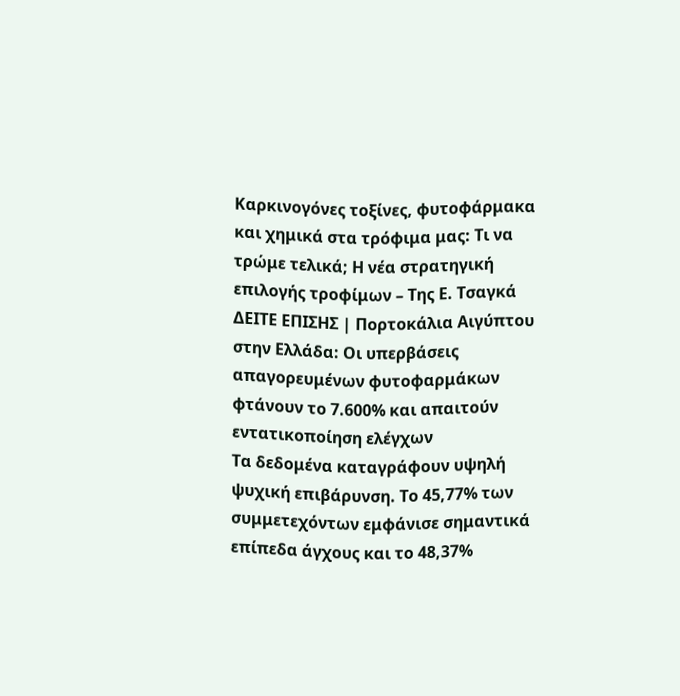Καρκινογόνες τοξίνες, φυτοφάρμακα και χημικά στα τρόφιμα μας: Τι να τρώμε τελικά; Η νέα στρατηγική επιλογής τροφίμων – Της Ε. Τσαγκά
ΔΕΙΤΕ ΕΠΙΣΗΣ | Πορτοκάλια Αιγύπτου στην Ελλάδα: Οι υπερβάσεις απαγορευμένων φυτοφαρμάκων φτάνουν το 7.600% και απαιτούν εντατικοποίηση ελέγχων
Τα δεδομένα καταγράφουν υψηλή ψυχική επιβάρυνση. Το 45,77% των συμμετεχόντων εμφάνισε σημαντικά επίπεδα άγχους και το 48,37%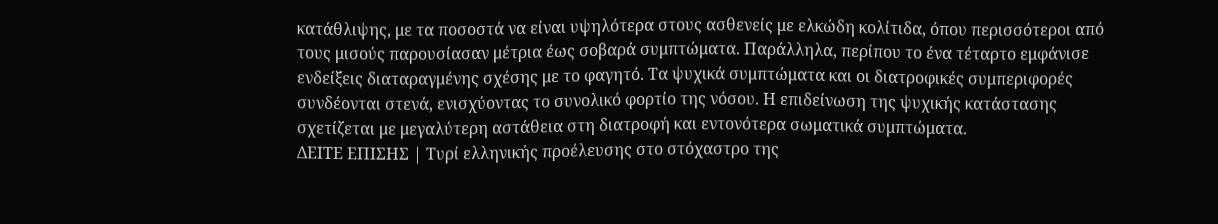κατάθλιψης, με τα ποσοστά να είναι υψηλότερα στους ασθενείς με ελκώδη κολίτιδα, όπου περισσότεροι από τους μισούς παρουσίασαν μέτρια έως σοβαρά συμπτώματα. Παράλληλα, περίπου το ένα τέταρτο εμφάνισε ενδείξεις διαταραγμένης σχέσης με το φαγητό. Τα ψυχικά συμπτώματα και οι διατροφικές συμπεριφορές συνδέονται στενά, ενισχύοντας το συνολικό φορτίο της νόσου. Η επιδείνωση της ψυχικής κατάστασης σχετίζεται με μεγαλύτερη αστάθεια στη διατροφή και εντονότερα σωματικά συμπτώματα.
ΔΕΙΤΕ ΕΠΙΣΗΣ | Τυρί ελληνικής προέλευσης στο στόχαστρο της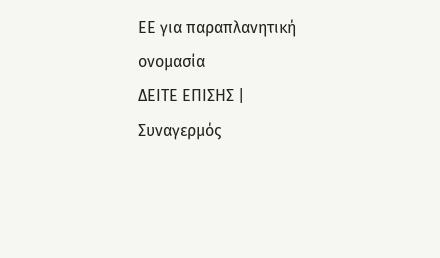ΕΕ για παραπλανητική ονομασία
ΔΕΙΤΕ ΕΠΙΣΗΣ | Συναγερμός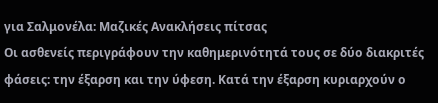για Σαλμονέλα: Μαζικές Ανακλήσεις πίτσας
Οι ασθενείς περιγράφουν την καθημερινότητά τους σε δύο διακριτές φάσεις: την έξαρση και την ύφεση. Κατά την έξαρση κυριαρχούν ο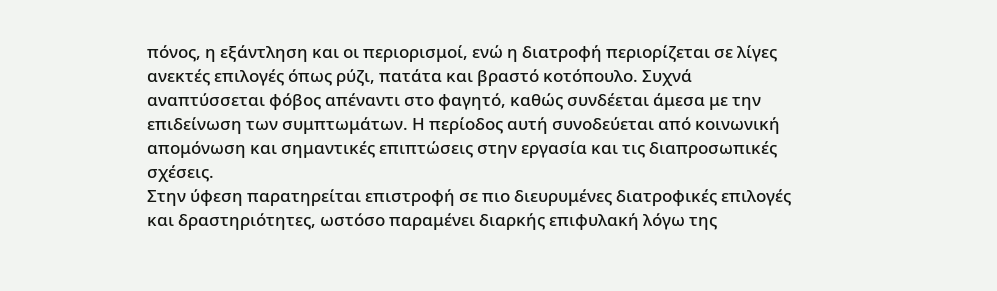πόνος, η εξάντληση και οι περιορισμοί, ενώ η διατροφή περιορίζεται σε λίγες ανεκτές επιλογές όπως ρύζι, πατάτα και βραστό κοτόπουλο. Συχνά αναπτύσσεται φόβος απέναντι στο φαγητό, καθώς συνδέεται άμεσα με την επιδείνωση των συμπτωμάτων. Η περίοδος αυτή συνοδεύεται από κοινωνική απομόνωση και σημαντικές επιπτώσεις στην εργασία και τις διαπροσωπικές σχέσεις.
Στην ύφεση παρατηρείται επιστροφή σε πιο διευρυμένες διατροφικές επιλογές και δραστηριότητες, ωστόσο παραμένει διαρκής επιφυλακή λόγω της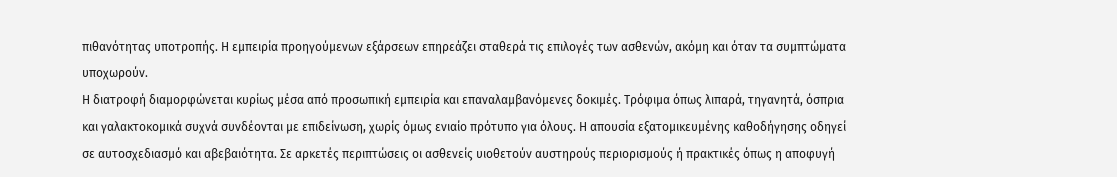πιθανότητας υποτροπής. Η εμπειρία προηγούμενων εξάρσεων επηρεάζει σταθερά τις επιλογές των ασθενών, ακόμη και όταν τα συμπτώματα υποχωρούν.
Η διατροφή διαμορφώνεται κυρίως μέσα από προσωπική εμπειρία και επαναλαμβανόμενες δοκιμές. Τρόφιμα όπως λιπαρά, τηγανητά, όσπρια και γαλακτοκομικά συχνά συνδέονται με επιδείνωση, χωρίς όμως ενιαίο πρότυπο για όλους. Η απουσία εξατομικευμένης καθοδήγησης οδηγεί σε αυτοσχεδιασμό και αβεβαιότητα. Σε αρκετές περιπτώσεις οι ασθενείς υιοθετούν αυστηρούς περιορισμούς ή πρακτικές όπως η αποφυγή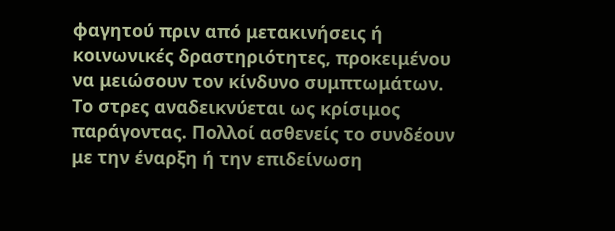φαγητού πριν από μετακινήσεις ή κοινωνικές δραστηριότητες, προκειμένου να μειώσουν τον κίνδυνο συμπτωμάτων.
Το στρες αναδεικνύεται ως κρίσιμος παράγοντας. Πολλοί ασθενείς το συνδέουν με την έναρξη ή την επιδείνωση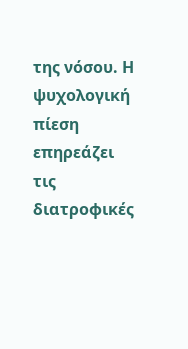της νόσου. Η ψυχολογική πίεση επηρεάζει τις διατροφικές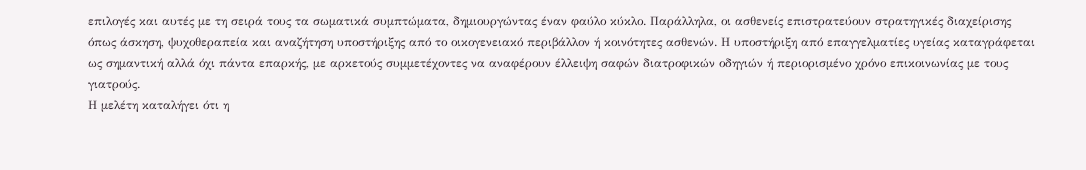επιλογές και αυτές με τη σειρά τους τα σωματικά συμπτώματα, δημιουργώντας έναν φαύλο κύκλο. Παράλληλα, οι ασθενείς επιστρατεύουν στρατηγικές διαχείρισης όπως άσκηση, ψυχοθεραπεία και αναζήτηση υποστήριξης από το οικογενειακό περιβάλλον ή κοινότητες ασθενών. Η υποστήριξη από επαγγελματίες υγείας καταγράφεται ως σημαντική αλλά όχι πάντα επαρκής, με αρκετούς συμμετέχοντες να αναφέρουν έλλειψη σαφών διατροφικών οδηγιών ή περιορισμένο χρόνο επικοινωνίας με τους γιατρούς.
Η μελέτη καταλήγει ότι η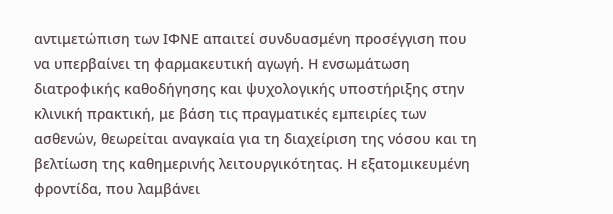αντιμετώπιση των ΙΦΝΕ απαιτεί συνδυασμένη προσέγγιση που να υπερβαίνει τη φαρμακευτική αγωγή. Η ενσωμάτωση διατροφικής καθοδήγησης και ψυχολογικής υποστήριξης στην κλινική πρακτική, με βάση τις πραγματικές εμπειρίες των ασθενών, θεωρείται αναγκαία για τη διαχείριση της νόσου και τη βελτίωση της καθημερινής λειτουργικότητας. Η εξατομικευμένη φροντίδα, που λαμβάνει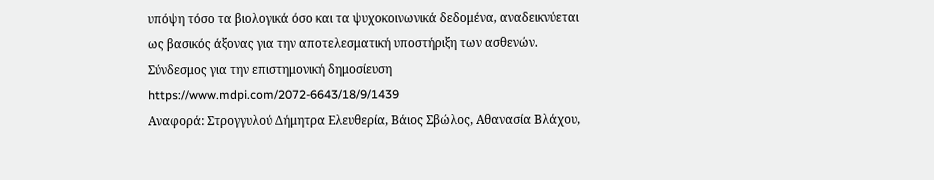υπόψη τόσο τα βιολογικά όσο και τα ψυχοκοινωνικά δεδομένα, αναδεικνύεται ως βασικός άξονας για την αποτελεσματική υποστήριξη των ασθενών.
Σύνδεσμος για την επιστημονική δημοσίευση https://www.mdpi.com/2072-6643/18/9/1439
Αναφορά: Στρογγυλού Δήμητρα Ελευθερία, Βάιος Σβώλος, Αθανασία Βλάχου,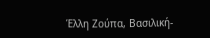Έλλη Ζούπα, Βασιλική-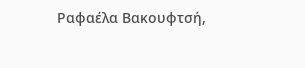Ραφαέλα Βακουφτσή,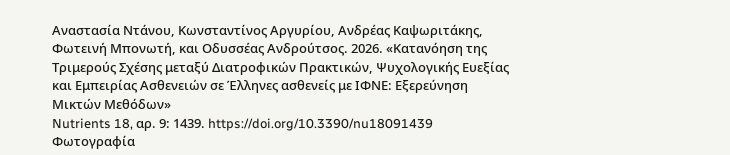Αναστασία Ντάνου, Κωνσταντίνος Αργυρίου, Ανδρέας Καψωριτάκης, Φωτεινή Μπονωτή, και Οδυσσέας Ανδρούτσος. 2026. «Κατανόηση της Τριμερούς Σχέσης μεταξύ Διατροφικών Πρακτικών, Ψυχολογικής Ευεξίας και Εμπειρίας Ασθενειών σε Έλληνες ασθενείς με ΙΦΝΕ: Εξερεύνηση Μικτών Μεθόδων»
Nutrients 18, αρ. 9: 1439. https://doi.org/10.3390/nu18091439
Φωτογραφία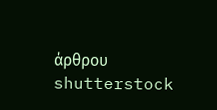άρθρου shutterstock